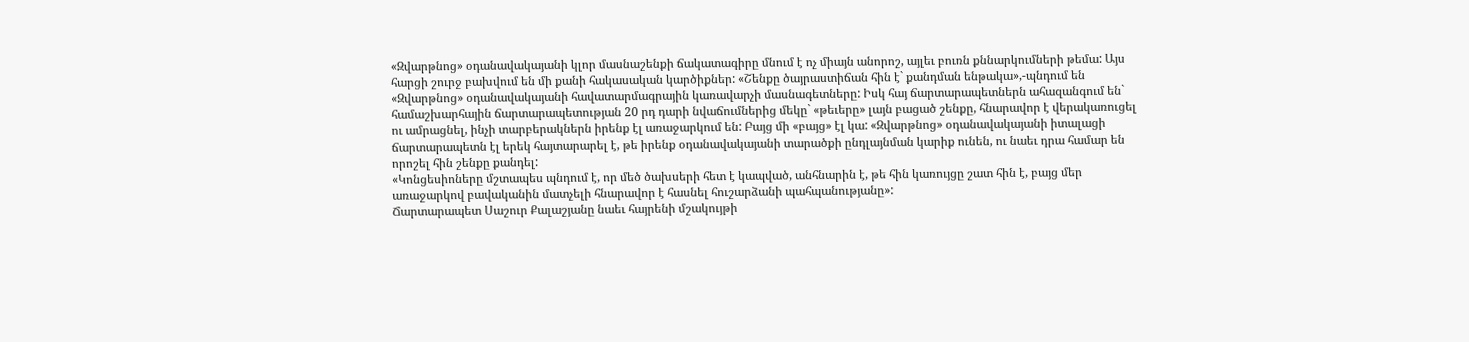«Զվարթնոց» օդանավակայանի կլոր մասնաշենքի ճակատագիրը մնում է ոչ միայն անորոշ, այլեւ բուռն քննարկումների թեմա: Այս հարցի շուրջ բախվում են մի քանի հակասական կարծիքներ: «Շենքը ծայրաստիճան հին է` քանդման ենթակա»,-պնդում են «Զվարթնոց» օդանավակայանի հավատարմագրային կառավարչի մասնագետները: Իսկ հայ ճարտարապետներն ահազանգում են` համաշխարհային ճարտարապետության 20 րդ դարի նվաճումներից մեկը` «թեւերը» լայն բացած շենքը, հնարավոր է վերակառուցել ու ամրացնել, ինչի տարբերակներն իրենք էլ առաջարկում են: Բայց մի «բայց» էլ կա: «Զվարթնոց» օդանավակայանի իտալացի ճարտարապետն էլ երեկ հայտարարել է, թե իրենք օդանավակայանի տարածքի ընդլայնման կարիք ունեն, ու նաեւ դրա համար են որոշել հին շենքը քանդել:
«Կոնցեսիոները մշտապես պնդում է, որ մեծ ծախսերի հետ է կապված, անհնարին է, թե հին կառույցը շատ հին է, բայց մեր առաջարկով բավականին մատչելի հնարավոր է հասնել հուշարձանի պահպանությանը»:
Ճարտարապետ Սաշուր Քալաշյանը նաեւ հայրենի մշակույթի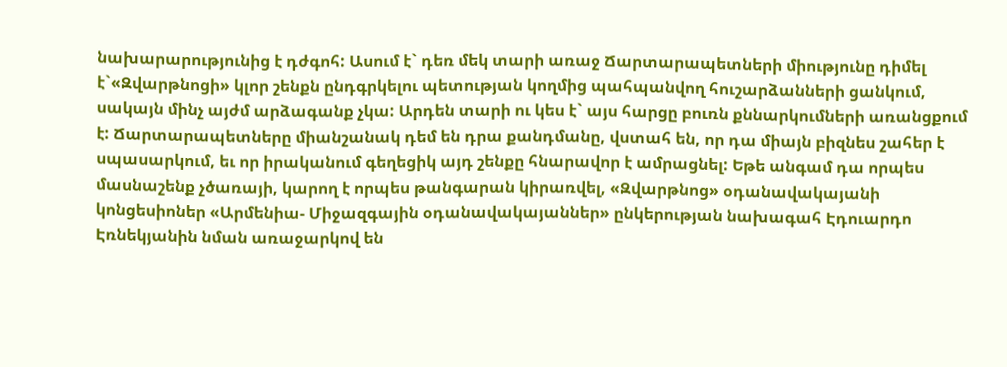նախարարությունից է դժգոհ: Ասում է` դեռ մեկ տարի առաջ Ճարտարապետների միությունը դիմել է`«Զվարթնոցի» կլոր շենքն ընդգրկելու պետության կողմից պահպանվող հուշարձանների ցանկում, սակայն մինչ այժմ արձագանք չկա: Արդեն տարի ու կես է` այս հարցը բուռն քննարկումների առանցքում է: Ճարտարապետները միանշանակ դեմ են դրա քանդմանը, վստահ են, որ դա միայն բիզնես շահեր է սպասարկում, եւ որ իրականում գեղեցիկ այդ շենքը հնարավոր է ամրացնել: Եթե անգամ դա որպես մասնաշենք չծառայի, կարող է որպես թանգարան կիրառվել, «Զվարթնոց» օդանավակայանի կոնցեսիոներ «Արմենիա- Միջազգային օդանավակայաններ» ընկերության նախագահ Էդուարդո Էռնեկյանին նման առաջարկով են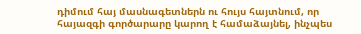դիմում հայ մասնագետներն ու հույս հայտնում, որ հայազգի գործարարը կարող է համաձայնել, ինչպես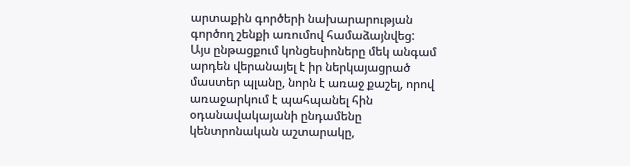արտաքին գործերի նախարարության գործող շենքի առումով համաձայնվեց:
Այս ընթացքում կոնցեսիոները մեկ անգամ արդեն վերանայել է իր ներկայացրած մաստեր պլանը, նորն է առաջ քաշել, որով առաջարկում է պահպանել հին օդանավակայանի ընդամենը կենտրոնական աշտարակը,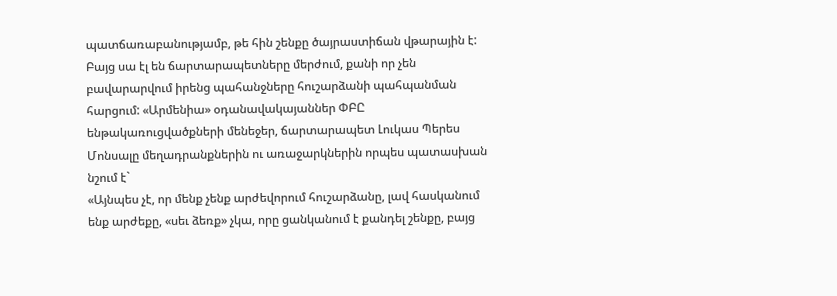պատճառաբանությամբ, թե հին շենքը ծայրաստիճան վթարային է: Բայց սա էլ են ճարտարապետները մերժում, քանի որ չեն բավարարվում իրենց պահանջները հուշարձանի պահպանման հարցում: «Արմենիա» օդանավակայաններ ՓԲԸ ենթակառուցվածքների մենեջեր, ճարտարապետ Լուկաս Պերես Մոնսալը մեղադրանքներին ու առաջարկներին որպես պատասխան նշում է`
«Այնպես չէ, որ մենք չենք արժեվորում հուշարձանը, լավ հասկանում ենք արժեքը, «սեւ ձեռք» չկա, որը ցանկանում է քանդել շենքը, բայց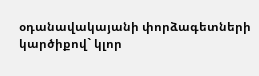օդանավակայանի փորձագետների կարծիքով` կլոր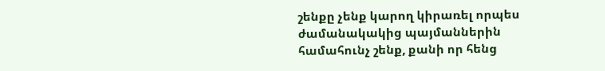շենքը չենք կարող կիրառել որպես ժամանակակից պայմաններին համահունչ շենք, քանի որ հենց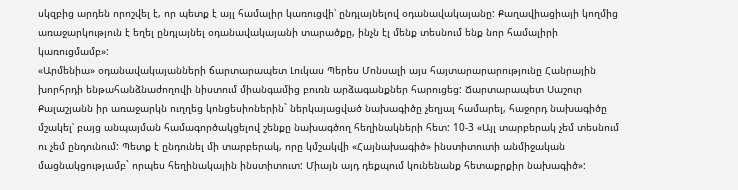սկզբից արդեն որոշվել է, որ պետք է այլ համալիր կառուցվի՝ ընդլայնելով օդանավակայանը: Քաղավիացիայի կողմից առաջարկություն է եղել ընդլայնել օդանավակայանի տարածքը, ինչն էլ մենք տեսնում ենք նոր համալիրի կառուցմամբ»:
«Արմենիա» օդանավակայանների ճարտարապետ Լուկաս Պերես Մոնսալի այս հայտարարարությունը Հանրային խորհրդի ենթահանձնաժողովի նիստում միանգամից բուռն արձագանքներ հարուցեց: Ճարտարապետ Սաշուր Քալաշյանն իր առաջարկն ուղղեց կոնցեսիոներին` ներկայացված նախագիծը չեղյալ համարել, հաջորդ նախագիծը մշակել՝ բայց անպայման համագործակցելով շենքը նախագծող հեղինակների հետ: 10-3 «Այլ տարբերակ չեմ տեսնում ու չեմ ընդունում: Պետք է ընդունել մի տարբերակ, որը կմշակվի «Հայնախագիծ» ինստիտուտի անմիջական մացնակցությամբ` որպես հեղինակային ինստիտուտ: Միայն այդ դեքպում կունենանք հետաքրքիր նախագիծ»: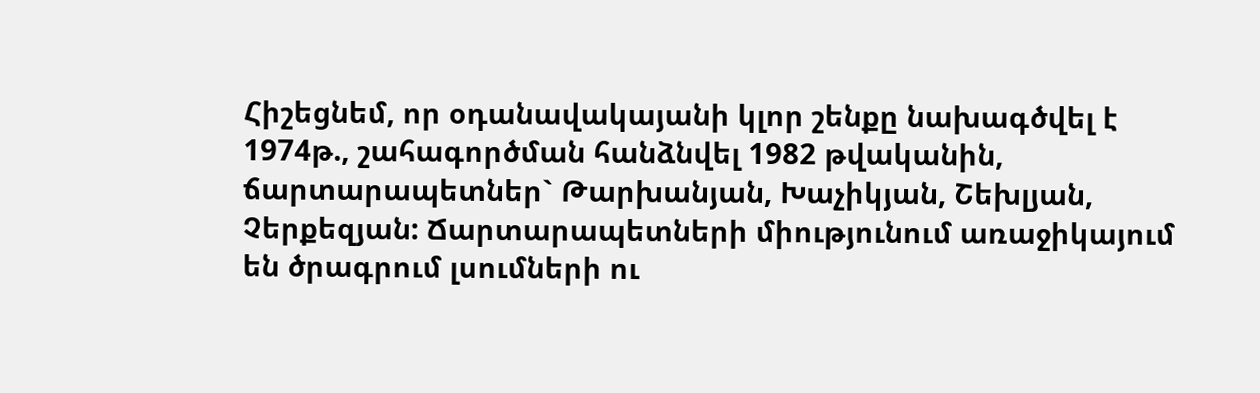Հիշեցնեմ, որ օդանավակայանի կլոր շենքը նախագծվել է 1974թ., շահագործման հանձնվել 1982 թվականին, ճարտարապետներ` Թարխանյան, Խաչիկյան, Շեխլյան, Չերքեզյան: Ճարտարապետների միությունում առաջիկայում են ծրագրում լսումների ու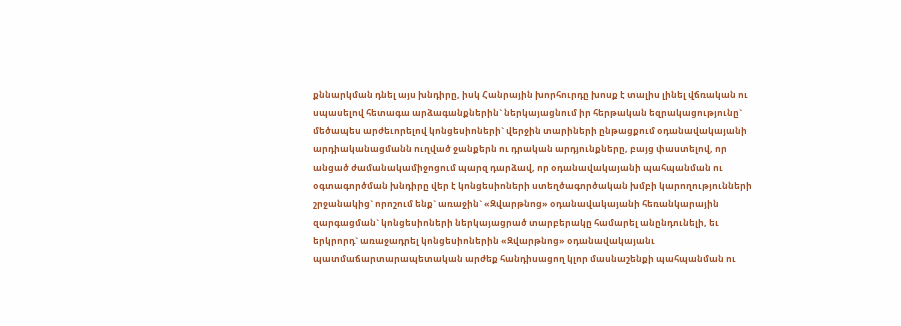քննարկման դնել այս խնդիրը, իսկ Հանրային խորհուրդը խոսք է տալիս լինել վճռական ու սպասելով հետագա արձագանքներին` ներկայացնում իր հերթական եզրակացությունը` մեծապես արժեւորելով կոնցեսիոների` վերջին տարիների ընթացքում օդանավակայանի արդիականացմանն ուղված ջանքերն ու դրական արդյունքները, բայց փաստելով, որ անցած ժամանակամիջոցում պարզ դարձավ, որ օդանավակայանի պահպանման ու օգտագործման խնդիրը վեր է կոնցեսիոների ստեղծագործական խմբի կարողությունների շրջանակից` որոշում ենք` առաջին` «Զվարթնոց» օդանավակայանի հեռանկարային զարգացման` կոնցեսիոների ներկայացրած տարբերակը համարել անընդունելի, եւ երկրորդ` առաջադրել կոնցեսիոներին «Զվարթնոց» օդանավակայանւ պատմաճարտարապետական արժեք հանդիսացող կլոր մասնաշենքի պահպանման ու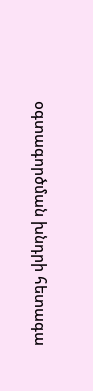օգտագործման խնդրի հետագա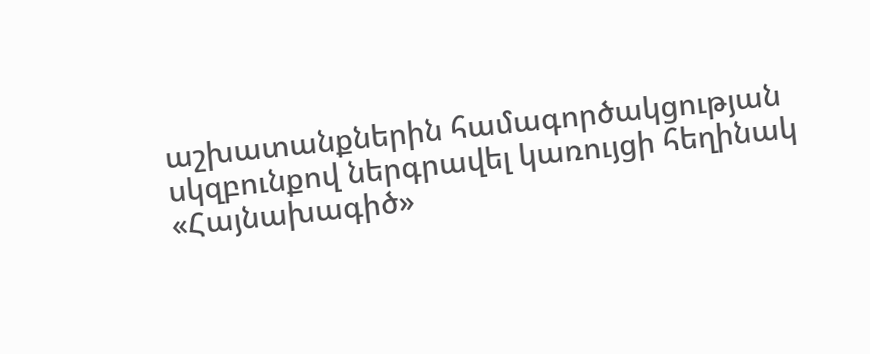աշխատանքներին համագործակցության սկզբունքով ներգրավել կառույցի հեղինակ «Հայնախագիծ»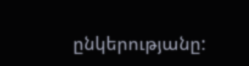ընկերությանը: